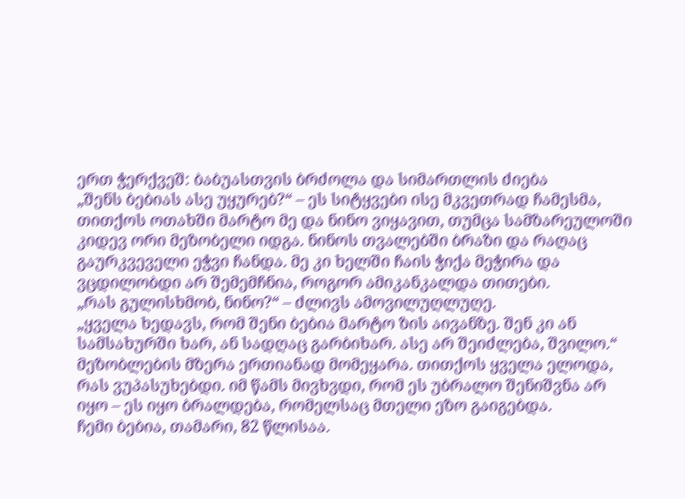ერთ ჭერქვეშ: ბაბუასთვის ბრძოლა და სიმართლის ძიება
„შენს ბებიას ასე უყურებ?“ – ეს სიტყვები ისე მკვეთრად ჩამესმა, თითქოს ოთახში მარტო მე და ნინო ვიყავით, თუმცა სამზარეულოში კიდევ ორი მეზობელი იდგა. ნინოს თვალებში ბრაზი და რაღაც გაურკვეველი ეჭვი ჩანდა. მე კი ხელში ჩაის ჭიქა მეჭირა და ვცდილობდი არ შემემჩნია, როგორ ამიკანკალდა თითები.
„რას გულისხმობ, ნინო?“ – ძლივს ამოვილუღლუღე.
„ყველა ხედავს, რომ შენი ბებია მარტო ზის აივანზე. შენ კი ან სამსახურში ხარ, ან სადღაც გარბიხარ. ასე არ შეიძლება, შვილო.“
მეზობლების მზერა ერთიანად მომეყარა. თითქოს ყველა ელოდა, რას ვუპასუხებდი. იმ წამს მივხვდი, რომ ეს უბრალო შენიშვნა არ იყო – ეს იყო ბრალდება, რომელსაც მთელი ეზო გაიგებდა.
ჩემი ბებია, თამარი, 82 წლისაა.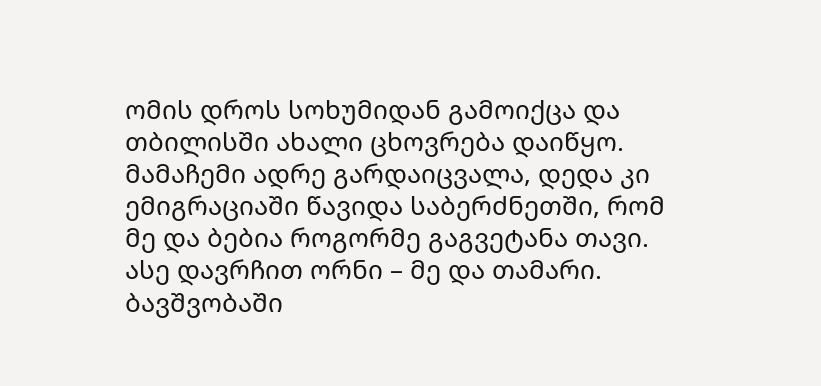ომის დროს სოხუმიდან გამოიქცა და თბილისში ახალი ცხოვრება დაიწყო. მამაჩემი ადრე გარდაიცვალა, დედა კი ემიგრაციაში წავიდა საბერძნეთში, რომ მე და ბებია როგორმე გაგვეტანა თავი. ასე დავრჩით ორნი – მე და თამარი.
ბავშვობაში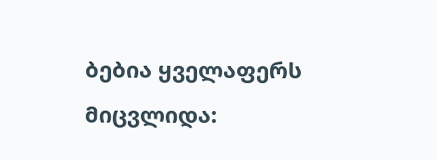ბებია ყველაფერს მიცვლიდა: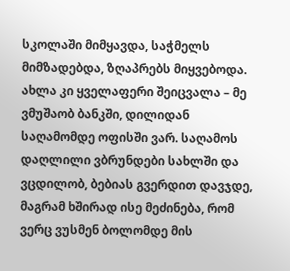სკოლაში მიმყავდა, საჭმელს მიმზადებდა, ზღაპრებს მიყვებოდა. ახლა კი ყველაფერი შეიცვალა – მე ვმუშაობ ბანკში, დილიდან საღამომდე ოფისში ვარ. საღამოს დაღლილი ვბრუნდები სახლში და ვცდილობ, ბებიას გვერდით დავჯდე, მაგრამ ხშირად ისე მეძინება, რომ ვერც ვუსმენ ბოლომდე მის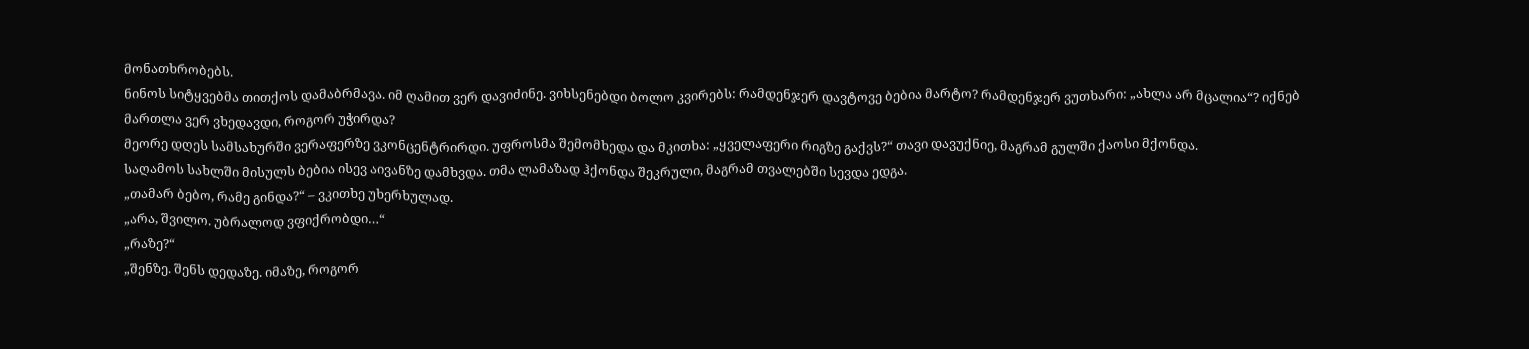მონათხრობებს.
ნინოს სიტყვებმა თითქოს დამაბრმავა. იმ ღამით ვერ დავიძინე. ვიხსენებდი ბოლო კვირებს: რამდენჯერ დავტოვე ბებია მარტო? რამდენჯერ ვუთხარი: „ახლა არ მცალია“? იქნებ მართლა ვერ ვხედავდი, როგორ უჭირდა?
მეორე დღეს სამსახურში ვერაფერზე ვკონცენტრირდი. უფროსმა შემომხედა და მკითხა: „ყველაფერი რიგზე გაქვს?“ თავი დავუქნიე, მაგრამ გულში ქაოსი მქონდა.
საღამოს სახლში მისულს ბებია ისევ აივანზე დამხვდა. თმა ლამაზად ჰქონდა შეკრული, მაგრამ თვალებში სევდა ედგა.
„თამარ ბებო, რამე გინდა?“ – ვკითხე უხერხულად.
„არა, შვილო. უბრალოდ ვფიქრობდი…“
„რაზე?“
„შენზე. შენს დედაზე. იმაზე, როგორ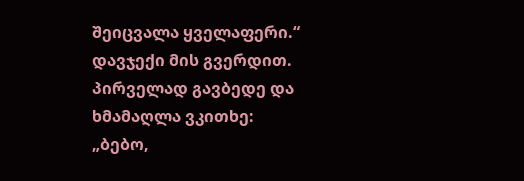შეიცვალა ყველაფერი.“
დავჯექი მის გვერდით. პირველად გავბედე და ხმამაღლა ვკითხე:
„ბებო,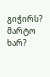გიჭირს? მარტო ხარ?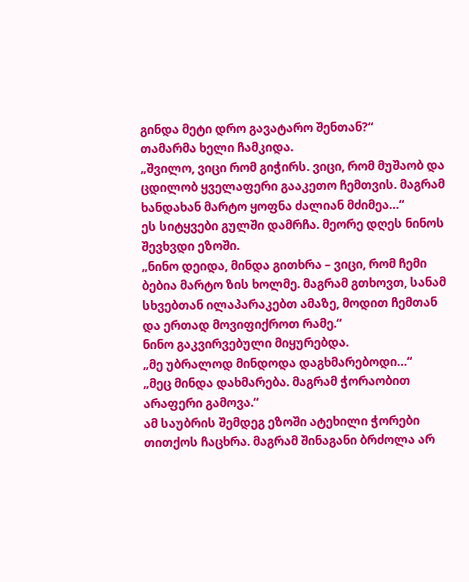გინდა მეტი დრო გავატარო შენთან?“
თამარმა ხელი ჩამკიდა.
„შვილო, ვიცი რომ გიჭირს. ვიცი, რომ მუშაობ და ცდილობ ყველაფერი გააკეთო ჩემთვის. მაგრამ ხანდახან მარტო ყოფნა ძალიან მძიმეა…“
ეს სიტყვები გულში დამრჩა. მეორე დღეს ნინოს შევხვდი ეზოში.
„ნინო დეიდა, მინდა გითხრა – ვიცი, რომ ჩემი ბებია მარტო ზის ხოლმე. მაგრამ გთხოვთ, სანამ სხვებთან ილაპარაკებთ ამაზე, მოდით ჩემთან და ერთად მოვიფიქროთ რამე.“
ნინო გაკვირვებული მიყურებდა.
„მე უბრალოდ მინდოდა დაგხმარებოდი…“
„მეც მინდა დახმარება. მაგრამ ჭორაობით არაფერი გამოვა.“
ამ საუბრის შემდეგ ეზოში ატეხილი ჭორები თითქოს ჩაცხრა. მაგრამ შინაგანი ბრძოლა არ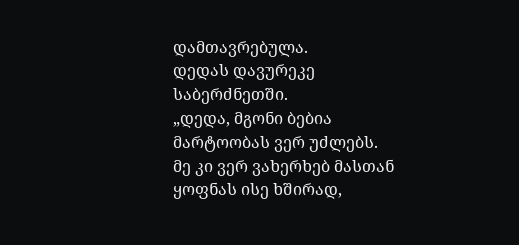დამთავრებულა.
დედას დავურეკე საბერძნეთში.
„დედა, მგონი ბებია მარტოობას ვერ უძლებს. მე კი ვერ ვახერხებ მასთან ყოფნას ისე ხშირად,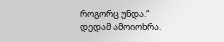როგორც უნდა.“
დედამ ამოიოხრა.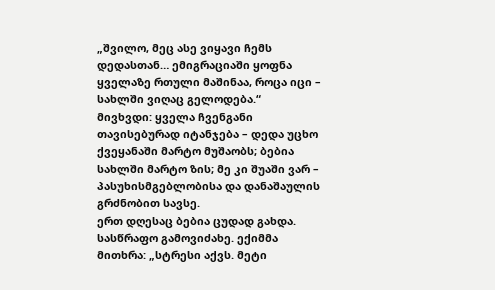„შვილო, მეც ასე ვიყავი ჩემს დედასთან… ემიგრაციაში ყოფნა ყველაზე რთული მაშინაა, როცა იცი – სახლში ვიღაც გელოდება.“
მივხვდი: ყველა ჩვენგანი თავისებურად იტანჯება – დედა უცხო ქვეყანაში მარტო მუშაობს; ბებია სახლში მარტო ზის; მე კი შუაში ვარ – პასუხისმგებლობისა და დანაშაულის გრძნობით სავსე.
ერთ დღესაც ბებია ცუდად გახდა. სასწრაფო გამოვიძახე. ექიმმა მითხრა: „სტრესი აქვს. მეტი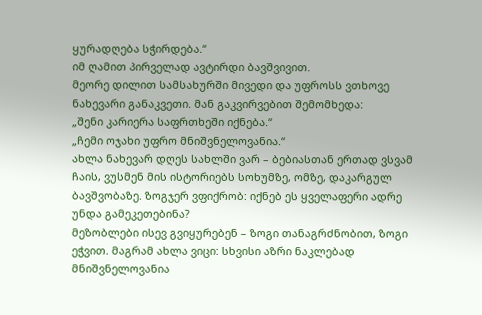ყურადღება სჭირდება.“
იმ ღამით პირველად ავტირდი ბავშვივით.
მეორე დილით სამსახურში მივედი და უფროსს ვთხოვე ნახევარი განაკვეთი. მან გაკვირვებით შემომხედა:
„შენი კარიერა საფრთხეში იქნება.“
„ჩემი ოჯახი უფრო მნიშვნელოვანია.“
ახლა ნახევარ დღეს სახლში ვარ – ბებიასთან ერთად ვსვამ ჩაის, ვუსმენ მის ისტორიებს სოხუმზე, ომზე, დაკარგულ ბავშვობაზე. ზოგჯერ ვფიქრობ: იქნებ ეს ყველაფერი ადრე უნდა გამეკეთებინა?
მეზობლები ისევ გვიყურებენ – ზოგი თანაგრძნობით, ზოგი ეჭვით. მაგრამ ახლა ვიცი: სხვისი აზრი ნაკლებად მნიშვნელოვანია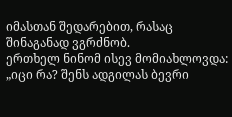იმასთან შედარებით, რასაც შინაგანად ვგრძნობ.
ერთხელ ნინომ ისევ მომიახლოვდა:
„იცი რა? შენს ადგილას ბევრი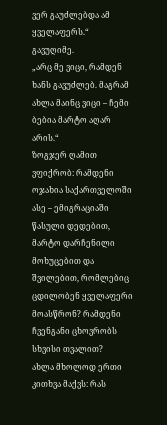ვერ გაუძლებდა ამ ყველაფერს.“
გავუღიმე.
„არც მე ვიცი, რამდენ ხანს გავუძლებ. მაგრამ ახლა მაინც ვიცი – ჩემი ბებია მარტო აღარ არის.“
ზოგჯერ ღამით ვფიქრობ: რამდენი ოჯახია საქართველოში ასე – ემიგრაციაში წასული დედებით, მარტო დარჩენილი მოხუცებით და შვილებით, რომლებიც ცდილობენ ყველაფერი მოასწრონ? რამდენი ჩვენგანი ცხოვრობს სხვისი თვალით?
ახლა მხოლოდ ერთი კითხვა მაქვს: რას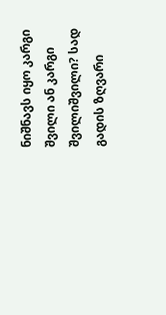ნიშნავს იყო კარგი შვილი ან კარგი შვილიშვილი? სად გადის ზღვარი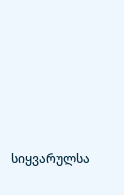სიყვარულსა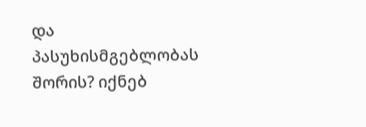და პასუხისმგებლობას შორის? იქნებ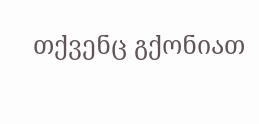თქვენც გქონიათ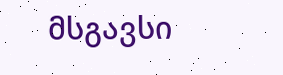მსგავსი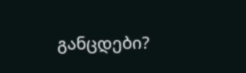განცდები?